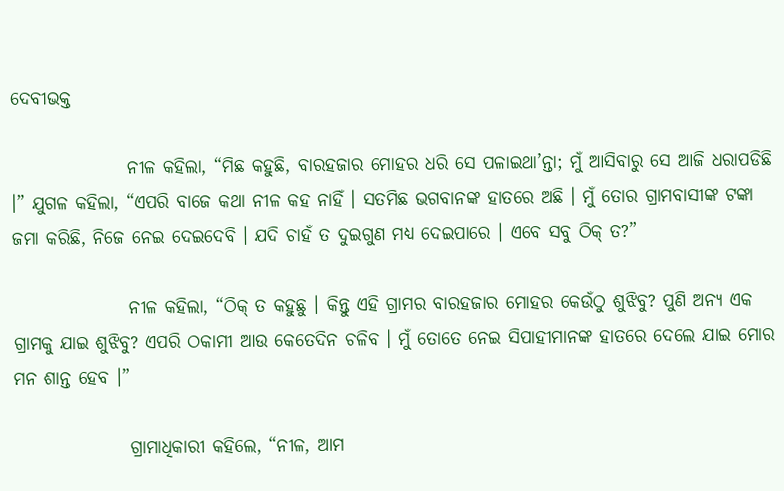ଦେବୀଭକ୍ତ

                ନୀଳ କହିଲା, “ମିଛ କହୁଛି, ବାରହଜାର ମୋହର ଧରି ସେ ପଳାଇଥା’ନ୍ତା; ମୁଁ ଆସିବାରୁ ସେ ଆଜି ଧରାପଡିଛି ।” ଯୁଗଳ କହିଲା, “ଏପରି ବାଜେ କଥା ନୀଳ କହ ନାହିଁ । ସତମିଛ ଭଗବାନଙ୍କ ହାତରେ ଅଛି । ମୁଁ ତୋର ଗ୍ରାମବାସୀଙ୍କ ଟଙ୍କା ଜମା କରିଛି, ନିଜେ ନେଇ ଦେଇଦେବି । ଯଦି ଚାହଁ ତ ଦୁଇଗୁଣ ମଧ୍ୟ ଦେଇପାରେ । ଏବେ ସବୁ ଠିକ୍ ତ?”

                ନୀଳ କହିଲା, “ଠିକ୍ ତ କହୁଛୁ । କିନ୍ତୁ ଏହି ଗ୍ରାମର ବାରହଜାର ମୋହର କେଉଁଠୁ ଶୁଝିବୁ? ପୁଣି ଅନ୍ୟ ଏକ ଗ୍ରାମକୁ ଯାଇ ଶୁଝିବୁ? ଏପରି ଠକାମୀ ଆଉ କେତେଦିନ ଚଳିବ । ମୁଁ ତୋତେ ନେଇ ସିପାହୀମାନଙ୍କ ହାତରେ ଦେଲେ ଯାଇ ମୋର ମନ ଶାନ୍ତ ହେବ ।”

                ଗ୍ରାମାଧିକାରୀ କହିଲେ, “ନୀଳ, ଆମ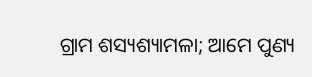ଗ୍ରାମ ଶସ୍ୟଶ୍ୟାମଳା; ଆମେ ପୁଣ୍ୟ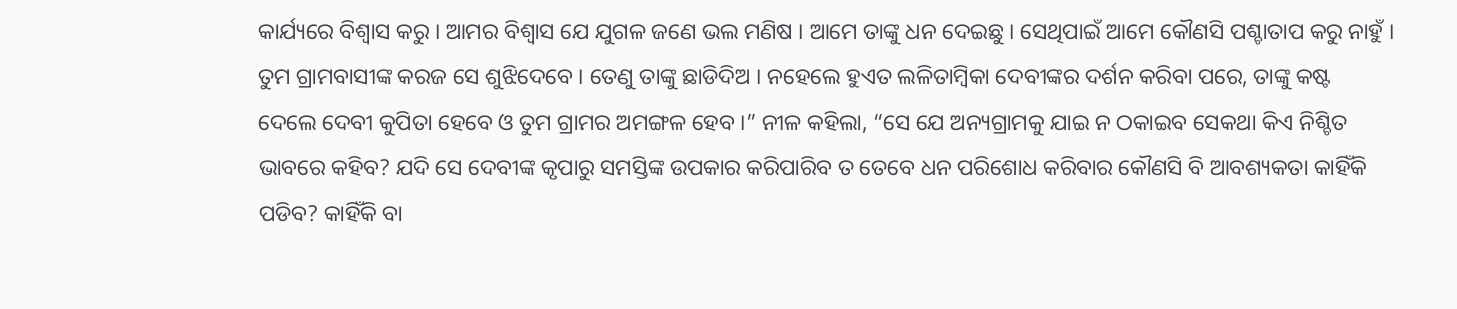କାର୍ଯ୍ୟରେ ବିଶ୍ୱାସ କରୁ । ଆମର ବିଶ୍ୱାସ ଯେ ଯୁଗଳ ଜଣେ ଭଲ ମଣିଷ । ଆମେ ତାଙ୍କୁ ଧନ ଦେଇଛୁ । ସେଥିପାଇଁ ଆମେ କୌଣସି ପଶ୍ଚାତାପ କରୁ ନାହୁଁ । ତୁମ ଗ୍ରାମବାସୀଙ୍କ କରଜ ସେ ଶୁଝିଦେବେ । ତେଣୁ ତାଙ୍କୁ ଛାଡିଦିଅ । ନହେଲେ ହୁଏତ ଲଳିତାମ୍ବିକା ଦେବୀଙ୍କର ଦର୍ଶନ କରିବା ପରେ, ତାଙ୍କୁ କଷ୍ଟ ଦେଲେ ଦେବୀ କୁପିତା ହେବେ ଓ ତୁମ ଗ୍ରାମର ଅମଙ୍ଗଳ ହେବ ।” ନୀଳ କହିଲା, “ସେ ଯେ ଅନ୍ୟଗ୍ରାମକୁ ଯାଇ ନ ଠକାଇବ ସେକଥା କିଏ ନିଶ୍ଚିତ ଭାବରେ କହିବ? ଯଦି ସେ ଦେବୀଙ୍କ କୃପାରୁ ସମସ୍ତିଙ୍କ ଉପକାର କରିପାରିବ ତ ତେବେ ଧନ ପରିଶୋଧ କରିବାର କୌଣସି ବି ଆବଶ୍ୟକତା କାହିଁକି ପଡିବ? କାହିଁକି ବା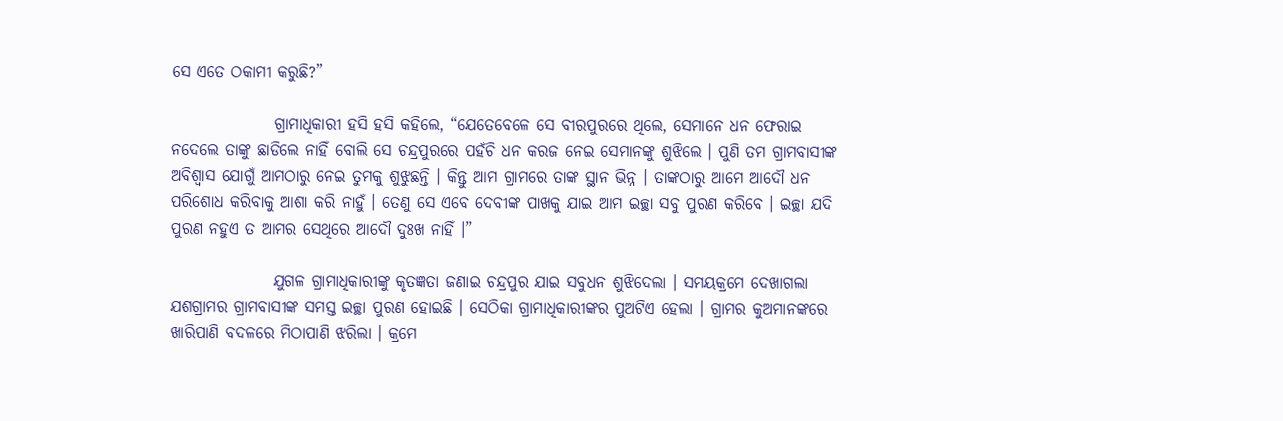ସେ ଏତେ ଠକାମୀ କରୁଛି?”

                ଗ୍ରାମାଧିକାରୀ ହସି ହସି କହିଲେ, “ଯେତେବେଳେ ସେ ବୀରପୁରରେ ଥିଲେ, ସେମାନେ ଧନ ଫେରାଇ ନଦେଲେ ତାଙ୍କୁ ଛାଡିଲେ ନାହିଁ ବୋଲି ସେ ଚନ୍ଦ୍ରପୁରରେ ପହଁଚି ଧନ କରଜ ନେଇ ସେମାନଙ୍କୁ ଶୁଝିଲେ । ପୁଣି ତମ ଗ୍ରାମବାସୀଙ୍କ ଅବିଶ୍ୱାସ ଯୋଗୁଁ ଆମଠାରୁ ନେଇ ତୁମକୁ ଶୁଝୁଛନ୍ତି । କିନ୍ତୁ ଆମ ଗ୍ରାମରେ ତାଙ୍କ ସ୍ଥାନ ଭିନ୍ନ । ତାଙ୍କଠାରୁ ଆମେ ଆଦୌ ଧନ ପରିଶୋଧ କରିବାକୁ ଆଶା କରି ନାହୁଁ । ତେଣୁ ସେ ଏବେ ଦେବୀଙ୍କ ପାଖକୁ ଯାଇ ଆମ ଇଚ୍ଛା ସବୁ ପୁରଣ କରିବେ । ଇଚ୍ଛା ଯଦି ପୁରଣ ନହୁଏ ତ ଆମର ସେଥିରେ ଆଦୌ ଦୁଃଖ ନାହିଁ ।”

                ଯୁଗଳ ଗ୍ରାମାଧିକାରୀଙ୍କୁ କୃତଜ୍ଞତା ଜଣାଇ ଚନ୍ଦ୍ରପୁର ଯାଇ ସବୁଧନ ଶୁଝିଦେଲା । ସମୟକ୍ରମେ ଦେଖାଗଲା ଯଶଗ୍ରାମର ଗ୍ରାମବାସୀଙ୍କ ସମସ୍ତ ଇଚ୍ଛା ପୁରଣ ହୋଇଛି । ସେଠିକା ଗ୍ରାମାଧିକାରୀଙ୍କର ପୁଅଟିଏ ହେଲା । ଗ୍ରାମର କୁଅମାନଙ୍କରେ ଖାରିପାଣି ବଦଳରେ ମିଠାପାଣି ଝରିଲା । କ୍ରମେ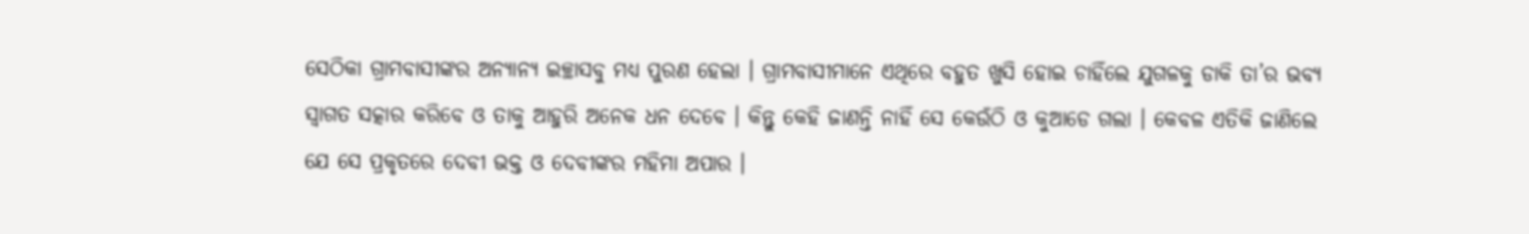ସେଠିକା ଗ୍ରାମବାସୀଙ୍କର ଅନ୍ୟାନ୍ୟ ଇଚ୍ଛାସବୁ ମଧ୍ୟ ପୁରଣ ହେଲା । ଗ୍ରାମବାସୀମାନେ ଏଥିରେ ବହୁତ ଖୁସି ହୋଇ ଚାହିଁଲେ ଯୁଗଳକୁ ଡାକି ତା’ର ଭବ୍ୟ ସ୍ୱାଗତ ସତ୍କାର କରିବେ ଓ ତାକୁ ଆହୁରି ଅନେକ ଧନ ଦେବେ । କିନ୍ତୁ କେହି ଜାଣନ୍ତି ନାହିଁ ସେ କେଉଁଠି ଓ କୁଆଡେ ଗଲା । କେବଳ ଏତିକି ଜାଣିଲେ ଯେ ସେ ପ୍ରକୃତରେ ଦେବୀ ଭକ୍ତ ଓ ଦେବୀଙ୍କର ମହିମା ଅପାର ।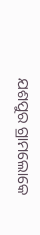ଯଶପୁର ଗ୍ରାମଲୋକେ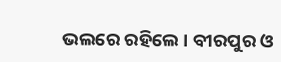ଭଲରେ ରହିଲେ । ବୀରପୁର ଓ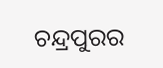ଚନ୍ଦ୍ରପୁରର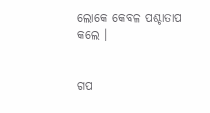ଲୋକେ କେବଳ ପଶ୍ଚାତାପ କଲେ ।


ଗପ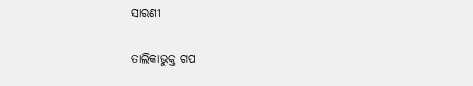ସାରଣୀ

ତାଲିକାଭୁକ୍ତ ଗପ